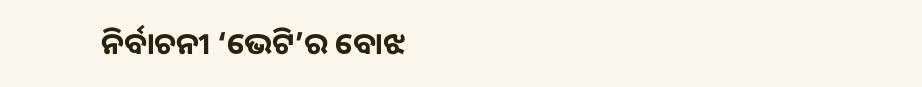ନିର୍ବାଚନୀ ‘ଭେଟି’ର ବୋଝ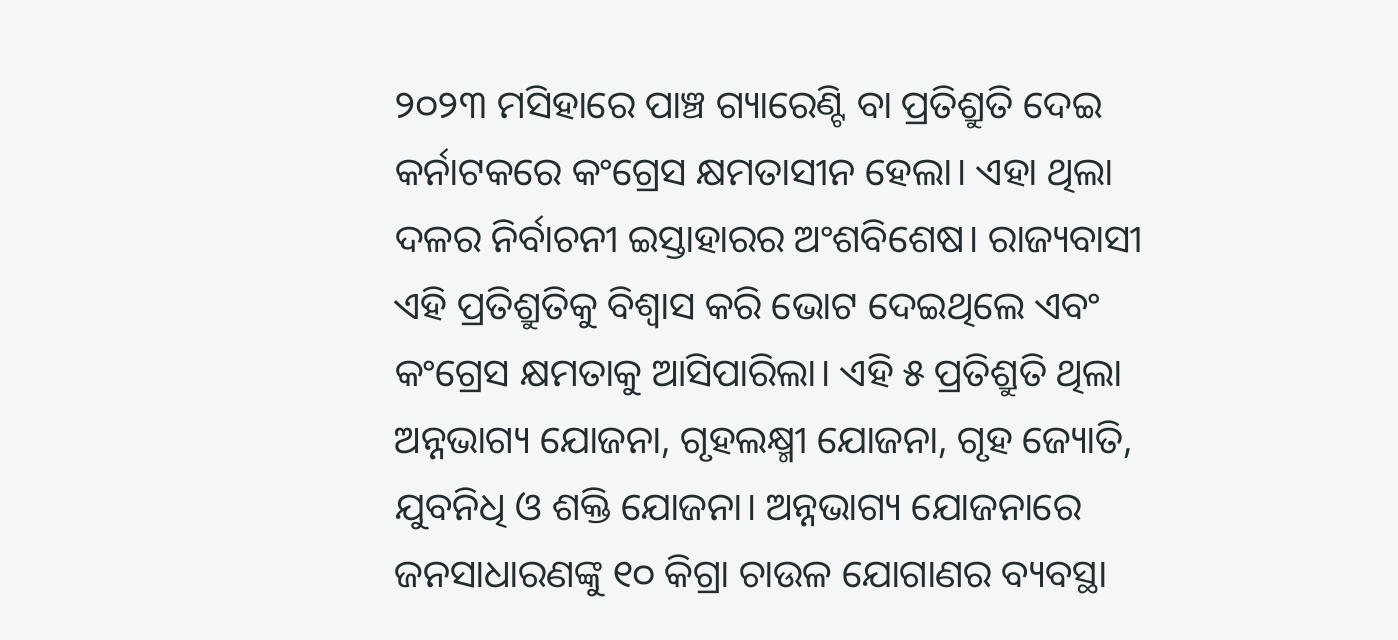୨୦୨୩ ମସିହାରେ ପାଞ୍ଚ ଗ୍ୟାରେଣ୍ଟି ବା ପ୍ରତିଶ୍ରୁତି ଦେଇ କର୍ନାଟକରେ କଂଗ୍ରେସ କ୍ଷମତାସୀନ ହେଲା। ଏହା ଥିଲା ଦଳର ନିର୍ବାଚନୀ ଇସ୍ତାହାରର ଅଂଶବିଶେଷ। ରାଜ୍ୟବାସୀ ଏହି ପ୍ରତିଶ୍ରୁତିକୁ ବିଶ୍ୱାସ କରି ଭୋଟ ଦେଇଥିଲେ ଏବଂ କଂଗ୍ରେସ କ୍ଷମତାକୁ ଆସିପାରିଲା। ଏହି ୫ ପ୍ରତିଶ୍ରୁତି ଥିଲା ଅନ୍ନଭାଗ୍ୟ ଯୋଜନା, ଗୃହଲକ୍ଷ୍ମୀ ଯୋଜନା, ଗୃହ ଜ୍ୟୋତି, ଯୁବନିଧି ଓ ଶକ୍ତି ଯୋଜନା। ଅନ୍ନଭାଗ୍ୟ ଯୋଜନାରେ ଜନସାଧାରଣଙ୍କୁ ୧୦ କିଗ୍ରା ଚାଉଳ ଯୋଗାଣର ବ୍ୟବସ୍ଥା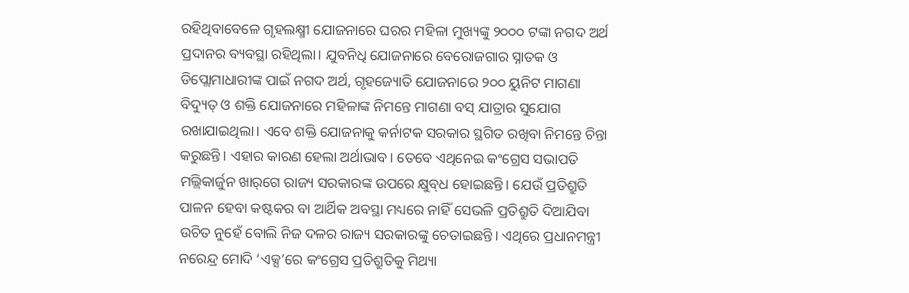ରହିଥିବାବେଳେ ଗୃହଲକ୍ଷ୍ମୀ ଯୋଜନାରେ ଘରର ମହିଳା ମୁଖ୍ୟଙ୍କୁ ୨୦୦୦ ଟଙ୍କା ନଗଦ ଅର୍ଥ ପ୍ରଦାନର ବ୍ୟବସ୍ଥା ରହିଥିଲା। ଯୁବନିଧି ଯୋଜନାରେ ବେରୋଜଗାର ସ୍ନାତକ ଓ ଡିପ୍ଲୋମାଧାରୀଙ୍କ ପାଇଁ ନଗଦ ଅର୍ଥ, ଗୃହଜ୍ୟୋତି ଯୋଜନାରେ ୨୦୦ ୟୁନିଟ ମାଗଣା ବିଦ୍ୟୁତ୍‌ ଓ ଶକ୍ତି ଯୋଜନାରେ ମହିଳାଙ୍କ ନିମନ୍ତେ ମାଗଣା ବସ୍‌ ଯାତ୍ରାର ସୁଯୋଗ ରଖାଯାଇଥିଲା। ଏବେ ଶକ୍ତି ଯୋଜନାକୁ କର୍ନାଟକ ସରକାର ସ୍ଥଗିତ ରଖିବା ନିମନ୍ତେ ଚିନ୍ତା କରୁଛନ୍ତି। ଏହାର କାରଣ ହେଲା ଅର୍ଥାଭାବ। ତେବେ ଏଥିନେଇ କଂଗ୍ରେସ ସଭାପତି ମଲ୍ଲିକାର୍ଜୁନ ଖାର୍‌ଗେ ରାଜ୍ୟ ସରକାରଙ୍କ ଉପରେ କ୍ଷୁବ୍‌ଧ ହୋଇଛନ୍ତି। ଯେଉଁ ପ୍ରତିଶ୍ରୁତି ପାଳନ ହେବା କଷ୍ଟକର ବା ଆର୍ଥିକ ଅବସ୍ଥା ମଧ୍ୟରେ ନାହିଁ ସେଭଳି ପ୍ରତିଶ୍ରୁତି ଦିଆଯିବା ଉଚିତ ନୁହେଁ ବୋଲି ନିଜ ଦଳର ରାଜ୍ୟ ସରକାରଙ୍କୁ ଚେତାଇଛନ୍ତି। ଏଥିରେ ପ୍ରଧାନମନ୍ତ୍ରୀ ନରେନ୍ଦ୍ର ମୋଦି ‘ଏକ୍ସ’ରେ କଂଗ୍ରେସ ପ୍ରତିଶ୍ରୁତିକୁ ମିଥ୍ୟା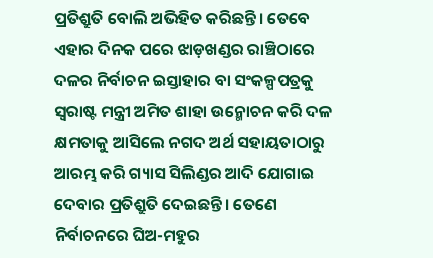ପ୍ରତିଶ୍ରୁତି ବୋଲି ଅଭିହିତ କରିଛନ୍ତି। ତେବେ ଏହାର ଦିନକ ପରେ ଝାଡ଼ଖଣ୍ଡର ରାଞ୍ଚିଠାରେ ଦଳର ନିର୍ବାଚନ ଇସ୍ତାହାର ବା ସଂକଳ୍ପପତ୍ରକୁ ସ୍ବରାଷ୍ଟ ମନ୍ତ୍ରୀ ଅମିତ ଶାହା ଉନ୍ମୋଚନ କରି ଦଳ କ୍ଷମତାକୁ ଆସିଲେ ନଗଦ ଅର୍ଥ ସହାୟତାଠାରୁ ଆରମ୍ଭ କରି ଗ୍ୟାସ ସିଲିଣ୍ଡର ଆଦି ଯୋଗାଇ ଦେବାର ପ୍ରତିଶ୍ରୁତି ଦେଇଛନ୍ତି। ତେଣେ ନିର୍ବାଚନରେ ଘିଅ-ମହୁର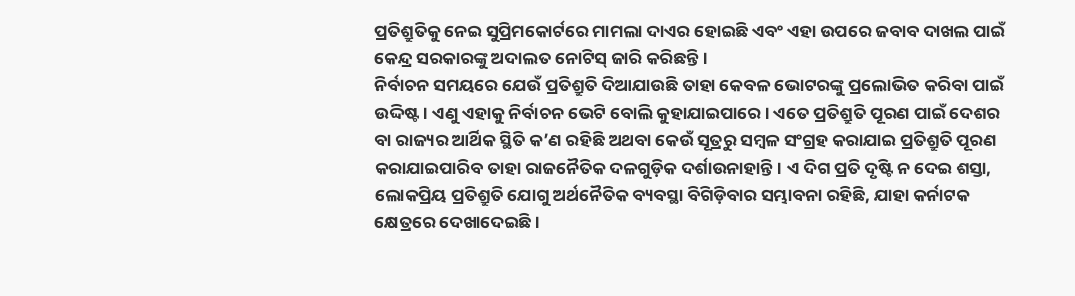ପ୍ରତିଶ୍ରୁତିକୁ ନେଇ ସୁପ୍ରିମକୋର୍ଟରେ ମାମଲା ଦାଏର ହୋଇଛି ଏବଂ ଏହା ଉପରେ ଜବାବ ଦାଖଲ ପାଇଁ କେନ୍ଦ୍ର ସରକାରଙ୍କୁ ଅଦାଲତ ନୋଟିସ୍‌ ଜାରି କରିଛନ୍ତି।
ନିର୍ବାଚନ ସମୟରେ ଯେଉଁ ପ୍ରତିଶ୍ରୁତି ଦିଆଯାଉଛି ତାହା କେବଳ ଭୋଟରଙ୍କୁ ପ୍ରଲୋଭିତ କରିବା ପାଇଁ ଉଦ୍ଦିଷ୍ଟ। ଏଣୁ ଏହାକୁ ନିର୍ବାଚନ ଭେଟି ବୋଲି କୁହାଯାଇପାରେ। ଏତେ ପ୍ରତିଶ୍ରୁତି ପୂରଣ ପାଇଁ ଦେଶର ବା ରାଜ୍ୟର ଆର୍ଥିକ ସ୍ଥିତି କ’ଣ ରହିଛି ଅଥବା କେଉଁ ସୂତ୍ରରୁ ସମ୍ବଳ ସଂଗ୍ରହ କରାଯାଇ ପ୍ରତିଶ୍ରୁତି ପୂରଣ କରାଯାଇପାରିବ ତାହା ରାଜନୈତିକ ଦଳଗୁଡ଼ିକ ଦର୍ଶାଉନାହାନ୍ତି। ଏ ଦିଗ ପ୍ରତି ଦୃଷ୍ଟି ନ ଦେଇ ଶସ୍ତା, ଲୋକପ୍ରିୟ ପ୍ରତିଶ୍ରୁତି ଯୋଗୁ ଅର୍ଥନୈତିକ ବ୍ୟବସ୍ଥା ବିଗିଡ଼ିବାର ସମ୍ଭାବନା ରହିଛି, ଯାହା କର୍ନାଟକ କ୍ଷେତ୍ରରେ ଦେଖାଦେଇଛି।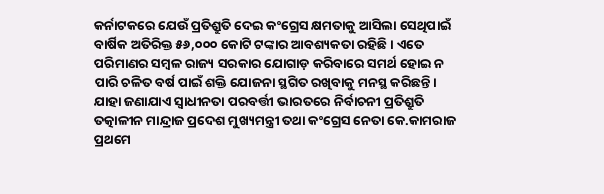କର୍ନାଟକରେ ଯେଉଁ ପ୍ରତିଶ୍ରୁତି ଦେଇ କଂଗ୍ରେସ କ୍ଷମତାକୁ ଆସିଲା ସେଥିପାଇଁ ବାର୍ଷିକ ଅତିରିକ୍ତ ୫୬,୦୦୦ କୋଟି ଟଙ୍କାର ଆବଶ୍ୟକତା ରହିଛି। ଏତେ ପରିମାଣର ସମ୍ବଳ ରାଜ୍ୟ ସରକାର ଯୋଗାଡ଼ କରିବାରେ ସମର୍ଥ ହୋଇ ନ ପାରି ଚଳିତ ବର୍ଷ ପାଇଁ ଶକ୍ତି ଯୋଜନା ସ୍ଥଗିତ ରଖିବାକୁ ମନସ୍ଥ କରିଛନ୍ତି।
ଯାହା ଜଣାଯାଏ ସ୍ବାଧୀନତା ପରବର୍ତ୍ତୀ ଭାରତରେ ନିର୍ବାଚନୀ ପ୍ରତିଶ୍ରୁତି ତତ୍କାଳୀନ ମାନ୍ଦ୍ରାଜ ପ୍ରଦେଶ ମୁଖ୍ୟମନ୍ତ୍ରୀ ତଥା କଂଗ୍ରେସ ନେତା କେ.କାମରାଜ ପ୍ରଥମେ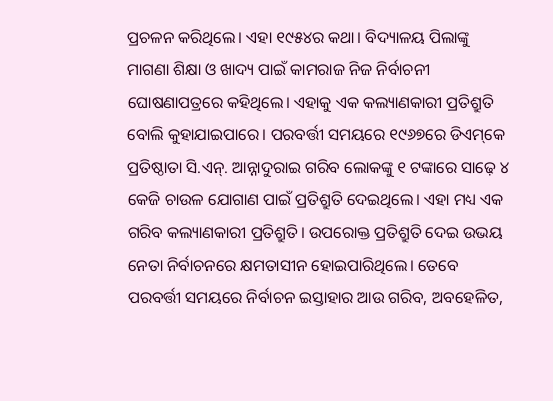ପ୍ରଚଳନ କରିଥିଲେ। ଏହା ୧୯୫୪ର କଥା। ବିଦ୍ୟାଳୟ ପିଲାଙ୍କୁ ମାଗଣା ଶିକ୍ଷା ଓ ଖାଦ୍ୟ ପାଇଁ କାମରାଜ ନିଜ ନିର୍ବାଚନୀ ଘୋଷଣାପତ୍ରରେ କହିଥିଲେ। ଏହାକୁ ଏକ କଲ୍ୟାଣକାରୀ ପ୍ରତିଶ୍ରୁତି ବୋଲି କୁହାଯାଇପାରେ। ପରବର୍ତ୍ତୀ ସମୟରେ ୧୯୬୭ରେ ଡିଏମ୍‌କେ ପ୍ରତିଷ୍ଠାତା ସି.ଏନ୍‌. ଆନ୍ନାଦୁରାଇ ଗରିବ ଲୋକଙ୍କୁ ୧ ଟଙ୍କାରେ ସାଢ଼େ ୪ କେଜି ଚାଉଳ ଯୋଗାଣ ପାଇଁ ପ୍ରତିଶ୍ରୁତି ଦେଇଥିଲେ। ଏହା ମଧ୍ୟ ଏକ ଗରିବ କଲ୍ୟାଣକାରୀ ପ୍ରତିଶ୍ରୁତି। ଉପରୋକ୍ତ ପ୍ରତିଶ୍ରୁତି ଦେଇ ଉଭୟ ନେତା ନିର୍ବାଚନରେ କ୍ଷମତାସୀନ ହୋଇପାରିଥିଲେ। ତେବେ ପରବର୍ତ୍ତୀ ସମୟରେ ନିର୍ବାଚନ ଇସ୍ତାହାର ଆଉ ଗରିବ, ଅବହେଳିତ,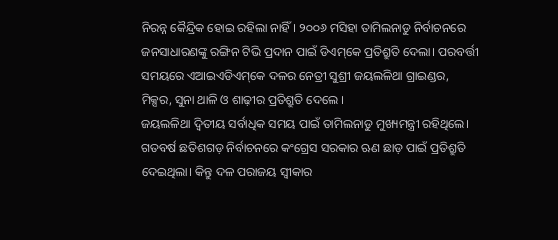ନିରନ୍ନ କୈନ୍ଦ୍ରିକ ହୋଇ ରହିଲା ନାହିଁ। ୨୦୦୬ ମସିହା ତାମିଲନାଡୁ ନିର୍ବାଚନରେ ଜନସାଧାରଣଙ୍କୁ ରଙ୍ଗିନ ଟିଭି ପ୍ରଦାନ ପାଇଁ ଡିଏମ୍‌କେ ପ୍ରତିଶ୍ରୁତି ଦେଲା। ପରବର୍ତ୍ତୀ ସମୟରେ ଏଆଇଏଡିଏମ୍‌କେ ଦଳର ନେତ୍ରୀ ସୁଶ୍ରୀ ଜୟଲଳିଥା ଗ୍ରାଇଣ୍ଡର, ମିକ୍ସର, ସୁନା ଥାଳି ଓ ଶାଢ଼ୀର ପ୍ରତିଶ୍ରୁତି ଦେଲେ ।
ଜୟଲଳିଥା ଦ୍ୱିତୀୟ ସର୍ବାଧିକ ସମୟ ପାଇଁ ତାମିଲନାଡୁ ମୁଖ୍ୟମନ୍ତ୍ରୀ ରହିଥିଲେ। ଗତବର୍ଷ ଛତିଶଗଡ଼ ନିର୍ବାଚନରେ କଂଗ୍ରେସ ସରକାର ଋଣ ଛାଡ଼ ପାଇଁ ପ୍ରତିଶ୍ରୁତି ଦେଇଥିଲା। କିନ୍ତୁ ଦଳ ପରାଜୟ ସ୍ବୀକାର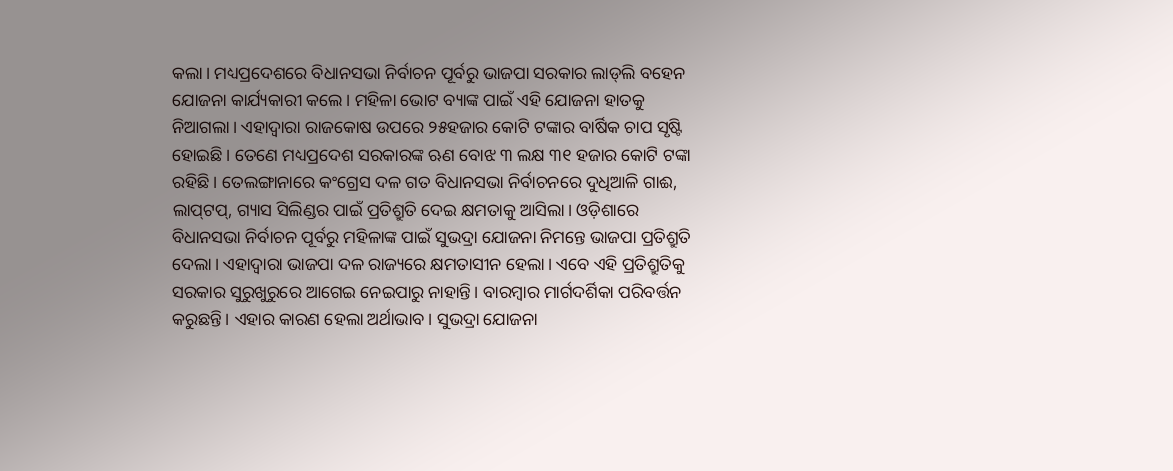କଲା। ମଧ୍ୟପ୍ରଦେଶରେ ବିଧାନସଭା ନିର୍ବାଚନ ପୂର୍ବରୁ ଭାଜପା ସରକାର ଲାଡ୍‌ଲି ବହେନ ଯୋଜନା କାର୍ଯ୍ୟକାରୀ କଲେ। ମହିଳା ଭୋଟ ବ୍ୟାଙ୍କ ପାଇଁ ଏହି ଯୋଜନା ହାତକୁ ନିଆଗଲା। ଏହାଦ୍ୱାରା ରାଜକୋଷ ଉପରେ ୨୫ହଜାର କୋଟି ଟଙ୍କାର ବାର୍ଷିକ ଚାପ ସୃଷ୍ଟି ହୋଇଛି। ତେଣେ ମଧ୍ୟପ୍ରଦେଶ ସରକାରଙ୍କ ଋଣ ବୋଝ ୩ ଲକ୍ଷ ୩୧ ହଜାର କୋଟି ଟଙ୍କା ରହିଛି। ତେଲଙ୍ଗାନାରେ କଂଗ୍ରେସ ଦଳ ଗତ ବିଧାନସଭା ନିର୍ବାଚନରେ ଦୁଧିଆଳି ଗାଈ, ଲାପ୍‌ଟପ୍‌, ଗ୍ୟାସ ସିଲିଣ୍ଡର ପାଇଁ ପ୍ରତିଶ୍ରୁତି ଦେଇ କ୍ଷମତାକୁ ଆସିଲା। ଓଡ଼ିଶାରେ ବିଧାନସଭା ନିର୍ବାଚନ ପୂର୍ବରୁ ମହିଳାଙ୍କ ପାଇଁ ସୁଭଦ୍ରା ଯୋଜନା ନିମନ୍ତେ ଭାଜପା ପ୍ରତିଶ୍ରୁତି ଦେଲା। ଏହାଦ୍ୱାରା ଭାଜପା ଦଳ ରାଜ୍ୟରେ କ୍ଷମତାସୀନ ହେଲା। ଏବେ ଏହି ପ୍ରତିଶ୍ରୁତିକୁ ସରକାର ସୁରୁଖୁରୁରେ ଆଗେଇ ନେଇପାରୁ ନାହାନ୍ତି। ବାରମ୍ବାର ମାର୍ଗଦର୍ଶିକା ପରିବର୍ତ୍ତନ କରୁଛନ୍ତି। ଏହାର କାରଣ ହେଲା ଅର୍ଥାଭାବ। ସୁଭଦ୍ରା ଯୋଜନା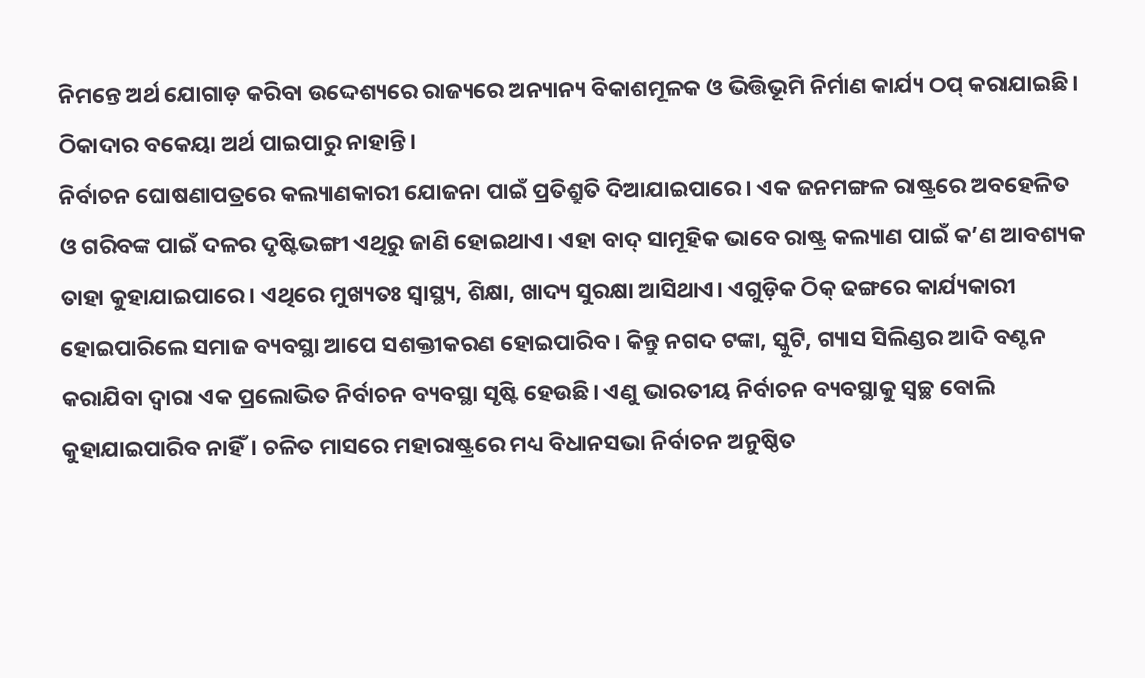ନିମନ୍ତେ ଅର୍ଥ ଯୋଗାଡ଼ କରିବା ଉଦ୍ଦେଶ୍ୟରେ ରାଜ୍ୟରେ ଅନ୍ୟାନ୍ୟ ବିକାଶମୂଳକ ଓ ଭିତ୍ତିଭୂମି ନିର୍ମାଣ କାର୍ଯ୍ୟ ଠପ୍‌ କରାଯାଇଛି। ଠିକାଦାର ବକେୟା ଅର୍ଥ ପାଇପାରୁ ନାହାନ୍ତି।
ନିର୍ବାଚନ ଘୋଷଣାପତ୍ରରେ କଲ୍ୟାଣକାରୀ ଯୋଜନା ପାଇଁ ପ୍ରତିଶ୍ରୁତି ଦିଆଯାଇପାରେ। ଏକ ଜନମଙ୍ଗଳ ରାଷ୍ଟ୍ରରେ ଅବହେଳିତ ଓ ଗରିବଙ୍କ ପାଇଁ ଦଳର ଦୃଷ୍ଟିଭଙ୍ଗୀ ଏଥିରୁ ଜାଣି ହୋଇଥାଏ। ଏହା ବାଦ୍‌ ସାମୂହିକ ଭାବେ ରାଷ୍ଟ୍ର କଲ୍ୟାଣ ପାଇଁ କ’ଣ ଆବଶ୍ୟକ ତାହା କୁହାଯାଇପାରେ। ଏଥିରେ ମୁଖ୍ୟତଃ ସ୍ବାସ୍ଥ୍ୟ, ଶିକ୍ଷା, ଖାଦ୍ୟ ସୁରକ୍ଷା ଆସିଥାଏ। ଏଗୁଡ଼ିକ ଠିକ୍‌ ଢଙ୍ଗରେ କାର୍ଯ୍ୟକାରୀ ହୋଇପାରିଲେ ସମାଜ ବ୍ୟବସ୍ଥା ଆପେ ସଶକ୍ତୀକରଣ ହୋଇପାରିବ। କିନ୍ତୁ ନଗଦ ଟଙ୍କା, ସ୍କୁଟି, ଗ୍ୟାସ ସିଲିଣ୍ଡର ଆଦି ବଣ୍ଟନ କରାଯିବା ଦ୍ୱାରା ଏକ ପ୍ରଲୋଭିତ ନିର୍ବାଚନ ବ୍ୟବସ୍ଥା ସୃଷ୍ଟି ହେଉଛି। ଏଣୁ ଭାରତୀୟ ନିର୍ବାଚନ ବ୍ୟବସ୍ଥାକୁ ସ୍ବଚ୍ଛ ବୋଲି କୁହାଯାଇପାରିବ ନାହିଁ। ଚଳିତ ମାସରେ ମହାରାଷ୍ଟ୍ରରେ ମଧ୍ୟ ବିଧାନସଭା ନିର୍ବାଚନ ଅନୁଷ୍ଠିତ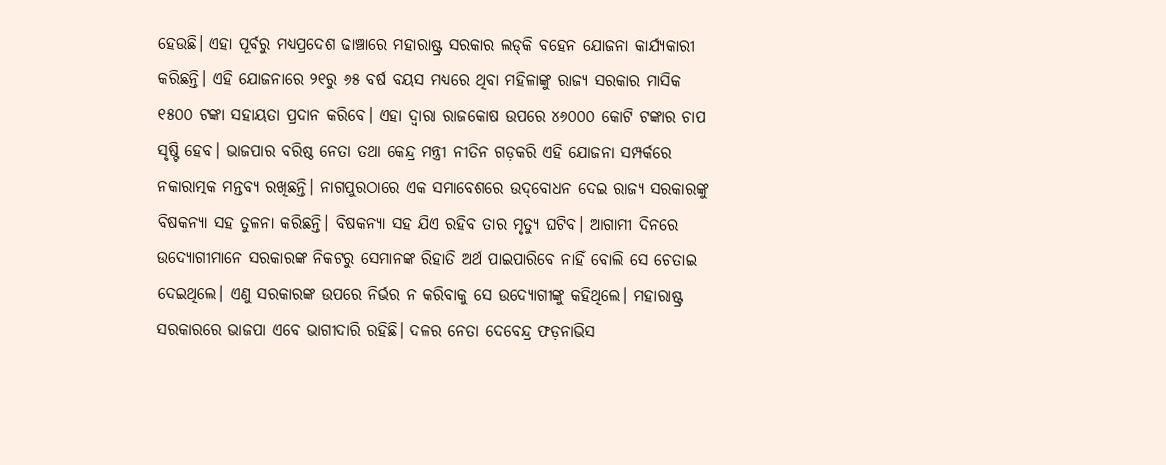ହେଉଛି। ଏହା ପୂର୍ବରୁ ମଧ୍ୟପ୍ରଦେଶ ଢାଞ୍ଚାରେ ମହାରାଷ୍ଟ୍ର ସରକାର ଲଡ୍‌କି ବହେନ ଯୋଜନା କାର୍ଯ୍ୟକାରୀ କରିଛନ୍ତି। ଏହି ଯୋଜନାରେ ୨୧ରୁ ୬୫ ବର୍ଷ ବୟସ ମଧ୍ୟରେ ଥିବା ମହିଳାଙ୍କୁ ରାଜ୍ୟ ସରକାର ମାସିକ ୧୫୦୦ ଟଙ୍କା ସହାୟତା ପ୍ରଦାନ କରିବେ। ଏହା ଦ୍ୱାରା ରାଜକୋଷ ଉପରେ ୪୬୦୦୦ କୋଟି ଟଙ୍କାର ଚାପ ସୃଷ୍ଟି ହେବ। ଭାଜପାର ବରିଷ୍ଠ ନେତା ତଥା କେନ୍ଦ୍ର ମନ୍ତ୍ରୀ ନୀତିନ ଗଡ଼କରି ଏହି ଯୋଜନା ସମ୍ପର୍କରେ ନକାରାତ୍ମକ ମନ୍ତବ୍ୟ ରଖିଛନ୍ତି। ନାଗପୁରଠାରେ ଏକ ସମାବେଶରେ ଉଦ୍‌ବୋଧନ ଦେଇ ରାଜ୍ୟ ସରକାରଙ୍କୁ ବିଷକନ୍ୟା ସହ ତୁଳନା କରିଛନ୍ତି। ବିଷକନ୍ୟା ସହ ଯିଏ ରହିବ ତାର ମୃତ୍ୟୁ ଘଟିବ। ଆଗାମୀ ଦିନରେ ଉଦ୍ୟୋଗୀମାନେ ସରକାରଙ୍କ ନିକଟରୁ ସେମାନଙ୍କ ରିହାତି ଅର୍ଥ ପାଇପାରିବେ ନାହିଁ ବୋଲି ସେ ଚେତାଇ ଦେଇଥିଲେ। ଏଣୁ ସରକାରଙ୍କ ଉପରେ ନିର୍ଭର ନ କରିବାକୁ ସେ ଉଦ୍ୟୋଗୀଙ୍କୁ କହିଥିଲେ। ମହାରାଷ୍ଟ୍ର ସରକାରରେ ଭାଜପା ଏବେ ଭାଗୀଦାରି ରହିଛି। ଦଳର ନେତା ଦେବେନ୍ଦ୍ର ଫଡ଼ନାଭିସ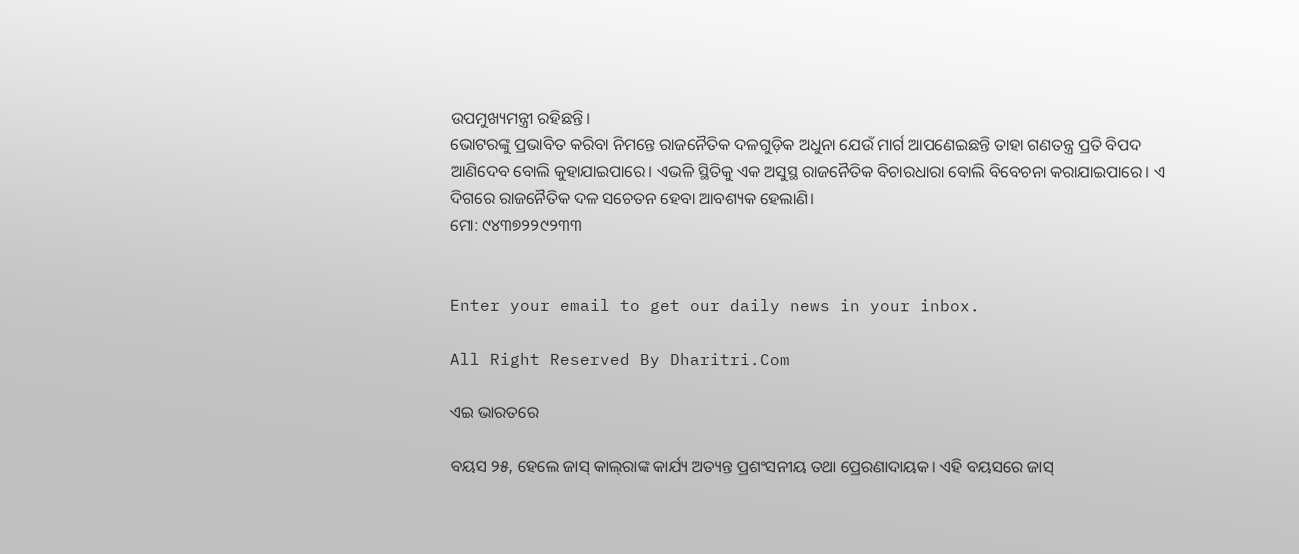ଉପମୁଖ୍ୟମନ୍ତ୍ରୀ ରହିଛନ୍ତି।
ଭୋଟରଙ୍କୁ ପ୍ରଭାବିତ କରିବା ନିମନ୍ତେ ରାଜନୈତିକ ଦଳଗୁଡ଼ିକ ଅଧୁନା ଯେଉଁ ମାର୍ଗ ଆପଣେଇଛନ୍ତି ତାହା ଗଣତନ୍ତ୍ର ପ୍ରତି ବିପଦ ଆଣିଦେବ ବୋଲି କୁହାଯାଇପାରେ। ଏଭଳି ସ୍ଥିତିକୁ ଏକ ଅସୁସ୍ଥ ରାଜନୈତିକ ବିଚାରଧାରା ବୋଲି ବିବେଚନା କରାଯାଇପାରେ। ଏ ଦିଗରେ ରାଜନୈତିକ ଦଳ ସଚେତନ ହେବା ଆବଶ୍ୟକ ହେଲାଣି।
ମୋ: ୯୪୩୭୨୨୯୨୩୩


Enter your email to get our daily news in your inbox.

All Right Reserved By Dharitri.Com

ଏଇ ଭାରତରେ

ବୟସ ୨୫, ହେଲେ ଜାସ୍‌ କାଲ୍‌ରାଙ୍କ କାର୍ଯ୍ୟ ଅତ୍ୟନ୍ତ ପ୍ରଶଂସନୀୟ ତଥା ପ୍ରେରଣାଦାୟକ। ଏହି ବୟସରେ ଜାସ୍‌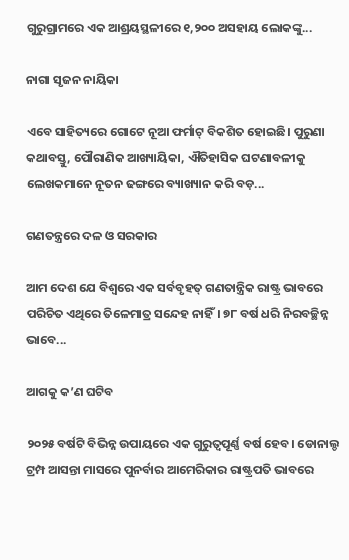ଗୁରୁଗ୍ରାମରେ ଏକ ଆଶ୍ରୟସ୍ଥଳୀରେ ୧,୨୦୦ ଅସହାୟ ଲୋକଙ୍କୁ...

ନାଗା ସୃଜନ ନାୟିକା

ଏବେ ସାହିତ୍ୟରେ ଗୋଟେ ନୂଆ ଫର୍ମାଟ୍‌ ବିକଶିତ ହୋଇଛି। ପୁରୁଣା କଥାବସ୍ତୁ, ପୌରାଣିକ ଆଖ୍ୟାୟିକା, ଐତିହାସିକ ଘଟଣାବଳୀକୁ ଲେଖକମାନେ ନୂତନ ଢଙ୍ଗରେ ବ୍ୟାଖ୍ୟାନ କରି ବଡ଼...

ଗଣତନ୍ତ୍ରରେ ଦଳ ଓ ସରକାର

ଆମ ଦେଶ ଯେ ବିଶ୍ୱରେ ଏକ ସର୍ବବୃହତ୍‌ ଗଣତାନ୍ତ୍ରିକ ରାଷ୍ଟ୍ର ଭାବରେ ପରିଚିତ ଏଥିରେ ତିଳେମାତ୍ର ସନ୍ଦେହ ନାହିଁ। ୭୮ ବର୍ଷ ଧରି ନିରବଚ୍ଛିନ୍ନ ଭାବେ...

ଆଗକୁ କ’ଣ ଘଟିବ

୨୦୨୫ ବର୍ଷଟି ବିଭିନ୍ନ ଉପାୟରେ ଏକ ଗୁରୁତ୍ୱପୂର୍ଣ୍ଣ ବର୍ଷ ହେବ। ଡୋନାଲ୍ଡ ଟ୍ରମ୍ପ ଆସନ୍ତା ମାସରେ ପୁନର୍ବାର ଆମେରିକାର ରାଷ୍ଟ୍ରପତି ଭାବରେ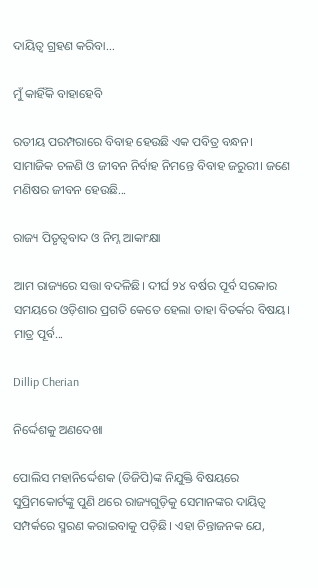ଦାୟିତ୍ୱ ଗ୍ରହଣ କରିବା...

ମୁଁ କାହିଁକି ବାହାହେବି

ରତୀୟ ପରମ୍ପରାରେ ବିବାହ ହେଉଛି ଏକ ପବିତ୍ର ବନ୍ଧନ। ସାମାଜିକ ଚଳଣି ଓ ଜୀବନ ନିର୍ବାହ ନିମନ୍ତେ ବିବାହ ଜରୁରୀ। ଜଣେ ମଣିଷର ଜୀବନ ହେଉଛି...

ରାଜ୍ୟ ପିତୃତ୍ୱବାଦ ଓ ନିମ୍ନ ଆକାଂକ୍ଷା

ଆମ ରାଜ୍ୟରେ ସତ୍ତା ବଦଳିଛି। ଦୀର୍ଘ ୨୪ ବର୍ଷର ପୂର୍ବ ସରକାର ସମୟରେ ଓଡ଼ିଶାର ପ୍ରଗତି କେତେ ହେଲା ତାହା ବିତର୍କର ବିଷୟ। ମାତ୍ର ପୂର୍ବ...

Dillip Cherian

ନିର୍ଦ୍ଦେଶକୁ ଅଣଦେଖା

ପୋଲିସ ମହାନିର୍ଦ୍ଦେଶକ (ଡିଜିପି)ଙ୍କ ନିଯୁକ୍ତି ବିଷୟରେ ସୁପ୍ରିମକୋର୍ଟଙ୍କୁ ପୁଣି ଥରେ ରାଜ୍ୟଗୁଡ଼ିକୁ ସେମାନଙ୍କର ଦାୟିତ୍ୱ ସମ୍ପର୍କରେ ସ୍ମରଣ କରାଇବାକୁ ପଡ଼ିଛି। ଏହା ଚିନ୍ତାଜନକ ଯେ,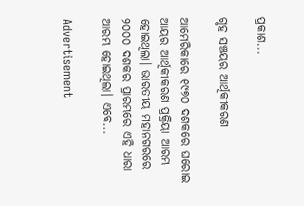ପ୍ରକାଶ...

ଗୃହ ସଞ୍ଚୟର ଆର୍ଥିକୀକରଣ

ଆମେରିକାରେ ୧୯୭୦ ଦଶକରେ ଘରୋଇ ଆୟର ଆର୍ଥିକୀକରଣ ପ୍ରକ୍ରିୟା ଆରମ୍ଭ ହୋଇଥିଲା। ଭାରତୀୟ ମହାନଗରରେ ୨୦୦୦ ଦଶକର ପ୍ରାରମ୍ଭରେ ଏହି ଧାରା ଆରମ୍ଭ ହୋଇଥିଲା। ଏବେ...

Advertisement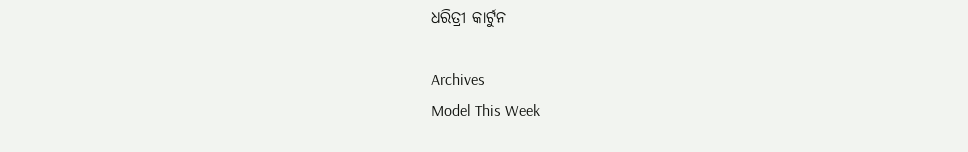ଧରିତ୍ରୀ କାର୍ଟୁନ

Archives
Model This Week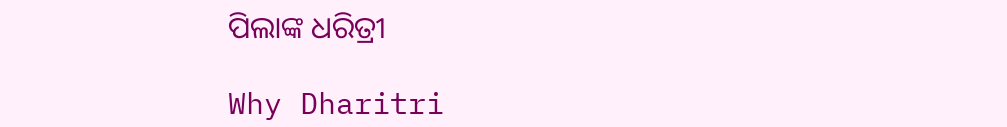ପିଲାଙ୍କ ଧରିତ୍ରୀ

Why Dharitri